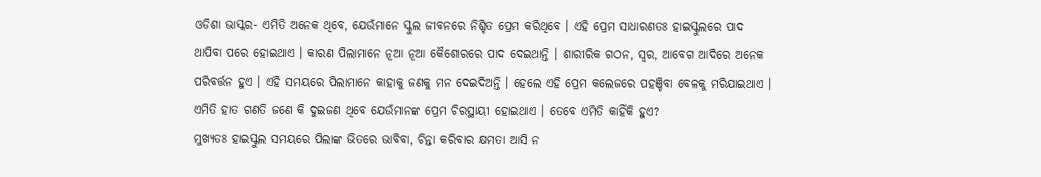ଓଡିଶା ଭାସ୍କର- ଏମିତି ଅନେକ ଥିବେ, ଯେଉଁମାନେ ସ୍କୁଲ ଜୀବନରେ ନିଶ୍ଚିତ ପ୍ରେମ କରିଥିବେ । ଏହି ପ୍ରେମ ସାଧାରଣତଃ ହାଇସ୍କୁଲରେ ପାଦ ଥାପିବା ପରେ ହୋଇଥାଏ । କାରଣ ପିଲାମାନେ ନୂଆ ନୂଆ କୈଶୋରରେ ପାଦ ଦେଇଥାନ୍ତି । ଶାରୀରିକ ଗଠନ, ସ୍ୱର, ଆବେଗ ଆଦିରେ ଅନେକ ପରିବର୍ତ୍ତନ ହୁଏ । ଏହି ସମୟରେ ପିଲାମାନେ କାହାକୁ ଜଣକୁ ମନ ଦେଇଦିଅନ୍ତି । ହେଲେ ଏହି ପ୍ରେମ କଲେଜରେ ପହଞ୍ଚିବା ବେଳକୁ ମରିଯାଇଥାଏ । ଏମିତି ହାତ ଗଣତି ଜଣେ କି ଦୁଇଜଣ ଥିବେ ଯେଉଁମାନଙ୍କ ପ୍ରେମ ଚିରସ୍ଥାୟୀ ହୋଇଥାଏ । ତେବେ ଏମିତି କାହିଁକି ହୁଏ?
ମୁଖ୍ୟତଃ ହାଇସ୍କୁଲ ସମୟରେ ପିଲାଙ୍କ ଭିତରେ ଭାବିବା, ଚିନ୍ତା କରିବାର କ୍ଷମତା ଆସି ନ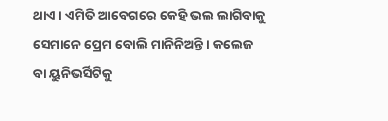ଥାଏ । ଏମିତି ଆବେଗରେ କେହି ଭଲ ଲାଗିବାକୁ ସେମାନେ ପ୍ରେମ ବୋଲି ମାନିନିଅନ୍ତି । କଲେଜ ବା ୟୁନିଭର୍ସିଟିକୁ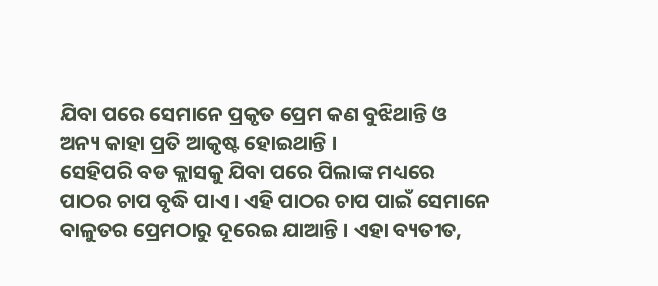ଯିବା ପରେ ସେମାନେ ପ୍ରକୃତ ପ୍ରେମ କଣ ବୁଝିଥାନ୍ତି ଓ ଅନ୍ୟ କାହା ପ୍ରତି ଆକୃଷ୍ଟ ହୋଇଥାନ୍ତି ।
ସେହିପରି ବଡ କ୍ଲାସକୁ ଯିବା ପରେ ପିଲାଙ୍କ ମଧ୍ୟରେ ପାଠର ଚାପ ବୃଦ୍ଧି ପାଏ । ଏହି ପାଠର ଚାପ ପାଇଁ ସେମାନେ ବାଳୁତର ପ୍ରେମଠାରୁ ଦୂରେଇ ଯାଆନ୍ତି । ଏହା ବ୍ୟତୀତ,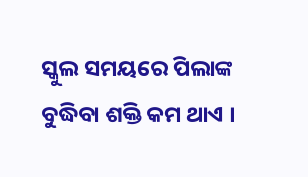ସ୍କୁଲ ସମୟରେ ପିଲାଙ୍କ ବୁଦ୍ଧିବା ଶକ୍ତି କମ ଥାଏ ।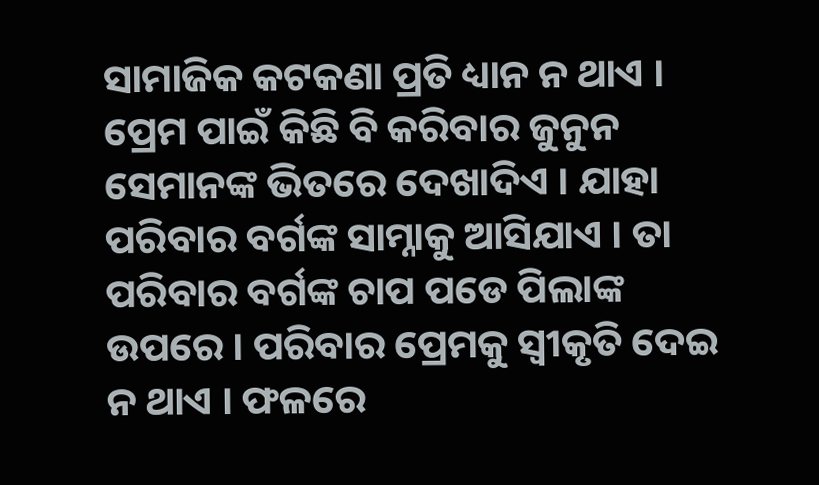ସାମାଜିକ କଟକଣା ପ୍ରତି ଧ୍ୟାନ ନ ଥାଏ । ପ୍ରେମ ପାଇଁ କିଛି ବି କରିବାର ଜୁନୁନ ସେମାନଙ୍କ ଭିତରେ ଦେଖାଦିଏ । ଯାହା ପରିବାର ବର୍ଗଙ୍କ ସାମ୍ନାକୁ ଆସିଯାଏ । ତା ପରିବାର ବର୍ଗଙ୍କ ଚାପ ପଡେ ପିଲାଙ୍କ ଉପରେ । ପରିବାର ପ୍ରେମକୁ ସ୍ୱୀକୃତି ଦେଇ ନ ଥାଏ । ଫଳରେ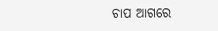ଚାପ ଆଗରେ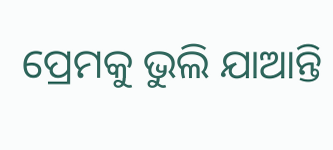ପ୍ରେମକୁ ଭୁଲି ଯାଆନ୍ତି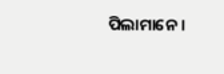ପିଲାମାନେ ।